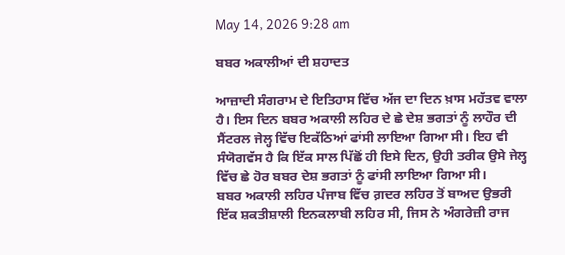May 14, 2026 9:28 am

ਬਬਰ ਅਕਾਲੀਆਂ ਦੀ ਸ਼ਹਾਦਤ

ਆਜ਼ਾਦੀ ਸੰਗਰਾਮ ਦੇ ਇਤਿਹਾਸ ਵਿੱਚ ਅੱਜ ਦਾ ਦਿਨ ਖ਼ਾਸ ਮਹੱਤਵ ਵਾਲਾ ਹੈ। ਇਸ ਦਿਨ ਬਬਰ ਅਕਾਲੀ ਲਹਿਰ ਦੇ ਛੇ ਦੇਸ਼ ਭਗਤਾਂ ਨੂੰ ਲਾਹੌਰ ਦੀ ਸੈਂਟਰਲ ਜੇਲ੍ਹ ਵਿੱਚ ਇਕੱਠਿਆਂ ਫਾਂਸੀ ਲਾਇਆ ਗਿਆ ਸੀ। ਇਹ ਵੀ ਸੰਯੋਗਵੱਸ ਹੈ ਕਿ ਇੱਕ ਸਾਲ ਪਿੱਛੋਂ ਹੀ ਇਸੇ ਦਿਨ, ਉਹੀ ਤਰੀਕ ਉਸੇ ਜੇਲ੍ਹ ਵਿੱਚ ਛੇ ਹੋਰ ਬਬਰ ਦੇਸ਼ ਭਗਤਾਂ ਨੂੰ ਫਾਂਸੀ ਲਾਇਆ ਗਿਆ ਸੀ।
ਬਬਰ ਅਕਾਲੀ ਲਹਿਰ ਪੰਜਾਬ ਵਿੱਚ ਗ਼ਦਰ ਲਹਿਰ ਤੋਂ ਬਾਅਦ ਉਭਰੀ ਇੱਕ ਸ਼ਕਤੀਸ਼ਾਲੀ ਇਨਕਲਾਬੀ ਲਹਿਰ ਸੀ, ਜਿਸ ਨੇ ਅੰਗਰੇਜ਼ੀ ਰਾਜ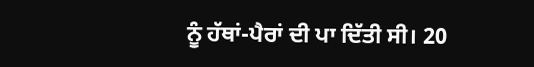ਨੂੰ ਹੱਥਾਂ-ਪੈਰਾਂ ਦੀ ਪਾ ਦਿੱਤੀ ਸੀ। 20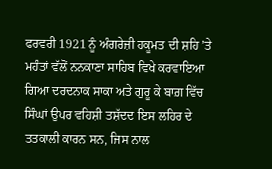ਫਰਵਰੀ 1921 ਨੂੰ ਅੰਗਰੇਜ਼ੀ ਹਕੂਮਤ ਦੀ ਸ਼ਹਿ ’ਤੇ ਮਹੰਤਾਂ ਵੱਲੋਂ ਨਨਕਾਣਾ ਸਾਹਿਬ ਵਿਖੇ ਕਰਵਾਇਆ ਗਿਆ ਦਰਦਨਾਕ ਸਾਕਾ ਅਤੇ ਗੁਰੂ ਕੇ ਬਾਗ਼ ਵਿੱਚ ਸਿੰਘਾਂ ਉਪਰ ਵਹਿਸ਼ੀ ਤਸ਼ੱਦਦ ਇਸ ਲਹਿਰ ਦੇ ਤਤਕਾਲੀ ਕਾਰਨ ਸਨ, ਜਿਸ ਨਾਲ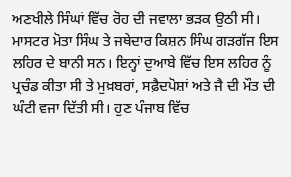ਅਣਖੀਲੇ ਸਿੰਘਾਂ ਵਿੱਚ ਰੋਹ ਦੀ ਜਵਾਲਾ ਭੜਕ ਉਠੀ ਸੀ।
ਮਾਸਟਰ ਮੋਤਾ ਸਿੰਘ ਤੇ ਜਥੇਦਾਰ ਕਿਸ਼ਨ ਸਿੰਘ ਗੜਗੱਜ ਇਸ ਲਹਿਰ ਦੇ ਬਾਨੀ ਸਨ। ਇਨ੍ਹਾਂ ਦੁਆਬੇ ਵਿੱਚ ਇਸ ਲਹਿਰ ਨੂੰ ਪ੍ਰਚੰਡ ਕੀਤਾ ਸੀ ਤੇ ਮੁਖ਼ਬਰਾਂ, ਸਫ਼ੈਦਪੋਸ਼ਾਂ ਅਤੇ ਜੈ ਦੀ ਮੌਤ ਦੀ ਘੰਟੀ ਵਜਾ ਦਿੱਤੀ ਸੀ। ਹੁਣ ਪੰਜਾਬ ਵਿੱਚ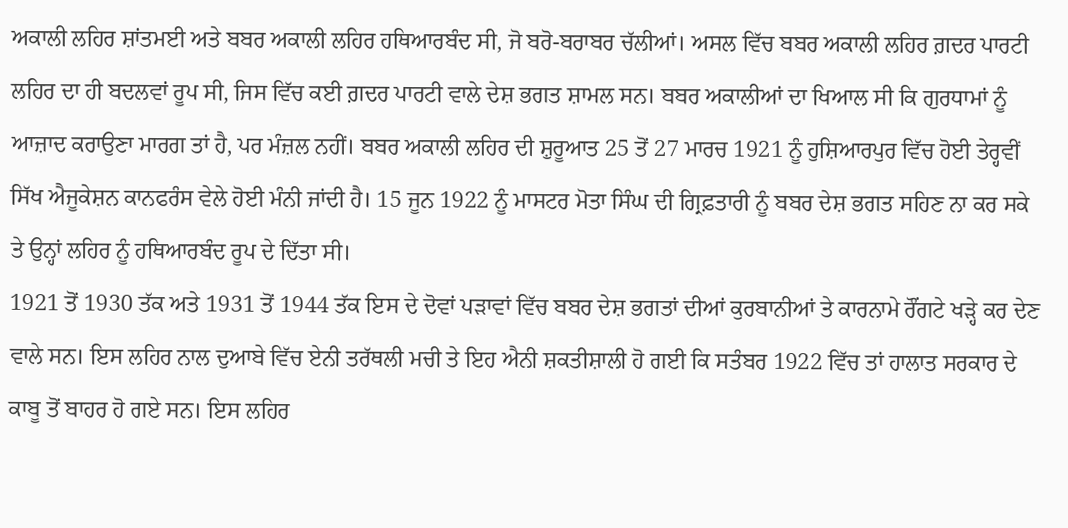ਅਕਾਲੀ ਲਹਿਰ ਸ਼ਾਂਤਮਈ ਅਤੇ ਬਬਰ ਅਕਾਲੀ ਲਹਿਰ ਹਥਿਆਰਬੰਦ ਸੀ, ਜੋ ਬਰੋ-ਬਰਾਬਰ ਚੱਲੀਆਂ। ਅਸਲ ਵਿੱਚ ਬਬਰ ਅਕਾਲੀ ਲਹਿਰ ਗ਼ਦਰ ਪਾਰਟੀ ਲਹਿਰ ਦਾ ਹੀ ਬਦਲਵਾਂ ਰੂਪ ਸੀ, ਜਿਸ ਵਿੱਚ ਕਈ ਗ਼ਦਰ ਪਾਰਟੀ ਵਾਲੇ ਦੇਸ਼ ਭਗਤ ਸ਼ਾਮਲ ਸਨ। ਬਬਰ ਅਕਾਲੀਆਂ ਦਾ ਖਿਆਲ ਸੀ ਕਿ ਗੁਰਧਾਮਾਂ ਨੂੰ ਆਜ਼ਾਦ ਕਰਾਉਣਾ ਮਾਰਗ ਤਾਂ ਹੈ, ਪਰ ਮੰਜ਼ਲ ਨਹੀਂ। ਬਬਰ ਅਕਾਲੀ ਲਹਿਰ ਦੀ ਸ਼ੁਰੂਆਤ 25 ਤੋਂ 27 ਮਾਰਚ 1921 ਨੂੰ ਹੁਸ਼ਿਆਰਪੁਰ ਵਿੱਚ ਹੋਈ ਤੇਰ੍ਹਵੀਂ ਸਿੱਖ ਐਜੂਕੇਸ਼ਨ ਕਾਨਫਰੰਸ ਵੇਲੇ ਹੋਈ ਮੰਨੀ ਜਾਂਦੀ ਹੈ। 15 ਜੂਨ 1922 ਨੂੰ ਮਾਸਟਰ ਮੋਤਾ ਸਿੰਘ ਦੀ ਗ੍ਰਿਫ਼ਤਾਰੀ ਨੂੰ ਬਬਰ ਦੇਸ਼ ਭਗਤ ਸਹਿਣ ਨਾ ਕਰ ਸਕੇ ਤੇ ਉਨ੍ਹਾਂ ਲਹਿਰ ਨੂੰ ਹਥਿਆਰਬੰਦ ਰੂਪ ਦੇ ਦਿੱਤਾ ਸੀ।
1921 ਤੋਂ 1930 ਤੱਕ ਅਤੇ 1931 ਤੋਂ 1944 ਤੱਕ ਇਸ ਦੇ ਦੋਵਾਂ ਪੜਾਵਾਂ ਵਿੱਚ ਬਬਰ ਦੇਸ਼ ਭਗਤਾਂ ਦੀਆਂ ਕੁਰਬਾਨੀਆਂ ਤੇ ਕਾਰਨਾਮੇ ਰੌਂਗਟੇ ਖੜ੍ਹੇ ਕਰ ਦੇਣ ਵਾਲੇ ਸਨ। ਇਸ ਲਹਿਰ ਨਾਲ ਦੁਆਬੇ ਵਿੱਚ ਏਨੀ ਤਰੱਥਲੀ ਮਚੀ ਤੇ ਇਹ ਐਨੀ ਸ਼ਕਤੀਸ਼ਾਲੀ ਹੋ ਗਈ ਕਿ ਸਤੰਬਰ 1922 ਵਿੱਚ ਤਾਂ ਹਾਲਾਤ ਸਰਕਾਰ ਦੇ ਕਾਬੂ ਤੋਂ ਬਾਹਰ ਹੋ ਗਏ ਸਨ। ਇਸ ਲਹਿਰ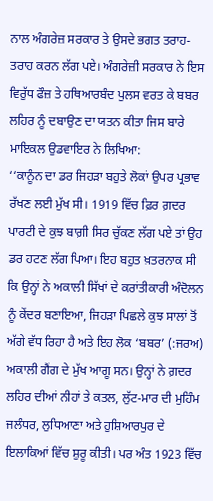ਨਾਲ ਅੰਗਰੇਜ਼ ਸਰਕਾਰ ਤੇ ਉਸਦੇ ਭਗਤ ਤਰਾਹ-ਤਰਾਹ ਕਰਨ ਲੱਗ ਪਏ। ਅੰਗਰੇਜ਼ੀ ਸਰਕਾਰ ਨੇ ਇਸ ਵਿਰੁੱਧ ਫੌਜ਼ ਤੇ ਹਥਿਆਰਬੰਦ ਪੁਲਸ ਵਰਤ ਕੇ ਬਬਰ ਲਹਿਰ ਨੂੰ ਦਬਾਉਣ ਦਾ ਯਤਨ ਕੀਤਾ ਜਿਸ ਬਾਰੇ ਮਾਇਕਲ ਉਡਵਾਇਰ ਨੇ ਲਿਖਿਆ:
‘‘ਕਾਨੂੰਨ ਦਾ ਡਰ ਜਿਹੜਾ ਬਹੁਤੇ ਲੋਕਾਂ ਉਪਰ ਪ੍ਰਭਾਵ ਰੱਖਣ ਲਈ ਮੁੱਖ ਸੀ। 1919 ਵਿੱਚ ਫ਼ਿਰ ਗ਼ਦਰ ਪਾਰਟੀ ਦੇ ਕੁਝ ਬਾਗ਼ੀ ਸਿਰ ਚੁੱਕਣ ਲੱਗ ਪਏ ਤਾਂ ਉਹ ਡਰ ਹਟਣ ਲੱਗ ਪਿਆ। ਇਹ ਬਹੁਤ ਖ਼ਤਰਨਾਕ ਸੀ ਕਿ ਉਨ੍ਹਾਂ ਨੇ ਅਕਾਲੀ ਸਿੱਖਾਂ ਦੇ ਕਰਾਂਤੀਕਾਰੀ ਅੰਦੋਲਨ ਨੂੰ ਕੇਂਦਰ ਬਣਾਇਆ, ਜਿਹੜਾ ਪਿਛਲੇ ਕੁਝ ਸਾਲਾਂ ਤੋਂ ਅੱਗੇ ਵੱਧ ਰਿਹਾ ਹੈ ਅਤੇ ਇਹ ਲੋਕ ‘ਬਬਰ’ (:ਜਰਅ) ਅਕਾਲੀ ਗੈਂਗ ਦੇ ਮੁੱਖ ਆਗੂ ਸਨ। ਉਨ੍ਹਾਂ ਨੇ ਗ਼ਦਰ ਲਹਿਰ ਦੀਆਂ ਨੀਹਾਂ ਤੇ ਕਤਲ, ਲੁੱਟ-ਮਾਰ ਦੀ ਮੁਹਿੰਮ ਜਲੰਧਰ, ਲੁਧਿਆਣਾ ਅਤੇ ਹੁਸ਼ਿਆਰਪੁਰ ਦੇ ਇਲਾਕਿਆਂ ਵਿੱਚ ਸ਼ੁਰੂ ਕੀਤੀ। ਪਰ ਅੰਤ 1923 ਵਿੱਚ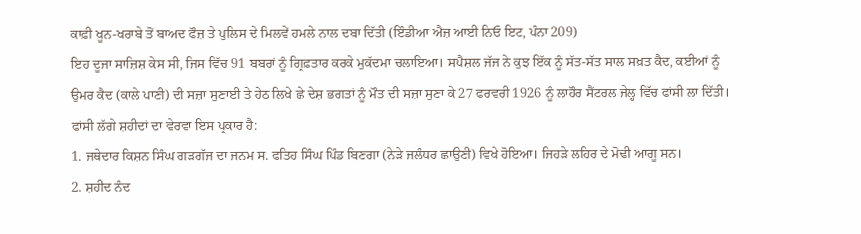ਕਾਫ਼ੀ ਖੂਨ-ਖਰਾਬੇ ਤੋਂ ਬਾਅਦ ਫੌਜ਼ ਤੇ ਪੁਲਿਸ ਦੇ ਮਿਲਵੇਂ ਹਮਲੇ ਨਾਲ ਦਬਾ ਦਿੱਤੀ (ਇੰਡੀਆ ਐਜ਼ ਆਈ ਨਿਓ ਇਟ, ਪੰਨਾ 209)
ਇਹ ਦੂਜਾ ਸਾਜ਼ਿਸ਼ ਕੇਸ ਸੀ, ਜਿਸ ਵਿੱਚ 91 ਬਬਰਾਂ ਨੂੰ ਗ੍ਰਿਫ਼ਤਾਰ ਕਰਕੇ ਮੁਕੱਦਮਾ ਚਲਾਇਆ। ਸਪੈਸ਼ਲ ਜੱਜ ਨੇ ਕੁਝ ਇੱਕ ਨੂੰ ਸੱਤ-ਸੱਤ ਸਾਲ ਸਖ਼ਤ ਕੈਦ, ਕਈਆਂ ਨੂੰ ਉਮਰ ਕੈਦ (ਕਾਲੇ ਪਾਣੀ) ਦੀ ਸਜ਼ਾ ਸੁਣਾਈ ਤੇ ਹੇਠ ਲਿਖੇ ਛੇ ਦੇਸ਼ ਭਗਤਾਂ ਨੂੰ ਮੌਤ ਦੀ ਸਜ਼ਾ ਸੁਣਾ ਕੇ 27 ਫਰਵਰੀ 1926 ਨੂੰ ਲਾਹੌਰ ਸੈਂਟਰਲ ਜੇਲ੍ਹ ਵਿੱਚ ਫਾਂਸੀ ਲਾ ਦਿੱਤੀ। ਫਾਂਸੀ ਲੱਗੇ ਸ਼ਹੀਦਾਂ ਦਾ ਵੇਰਵਾ ਇਸ ਪ੍ਰਕਾਰ ਹੈ:
1. ਜਥੇਦਾਰ ਕਿਸ਼ਨ ਸਿੰਘ ਗੜਗੱਜ ਦਾ ਜਨਮ ਸ. ਫਤਿਹ ਸਿੰਘ ਪਿੰਡ ਬਿਣਗਾ (ਨੇੜੇ ਜਲੰਧਰ ਛਾਉਣੀ) ਵਿਖੇ ਹੋਇਆ। ਜਿਹੜੇ ਲਹਿਰ ਦੇ ਮੋਢੀ ਆਗੂ ਸਨ।
2. ਸ਼ਹੀਦ ਨੰਦ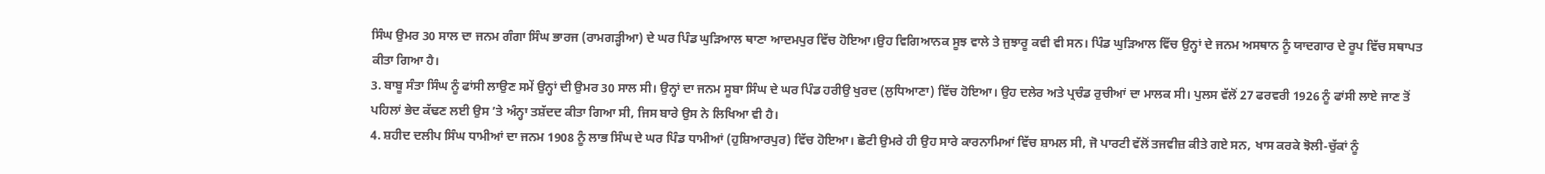ਸਿੰਘ ਉਮਰ 30 ਸਾਲ ਦਾ ਜਨਮ ਗੰਗਾ ਸਿੰਘ ਭਾਰਜ (ਰਾਮਗੜ੍ਹੀਆ) ਦੇ ਘਰ ਪਿੰਡ ਘੁੜਿਆਲ ਥਾਣਾ ਆਦਮਪੁਰ ਵਿੱਚ ਹੋਇਆ।ਉਹ ਵਿਗਿਆਨਕ ਸੂਝ ਵਾਲੇ ਤੇ ਜੁਝਾਰੂ ਕਵੀ ਵੀ ਸਨ। ਪਿੰਡ ਘੁੜਿਆਲ ਵਿੱਚ ਉਨ੍ਹਾਂ ਦੇ ਜਨਮ ਅਸਥਾਨ ਨੂੰ ਯਾਦਗਾਰ ਦੇ ਰੂਪ ਵਿੱਚ ਸਥਾਪਤ ਕੀਤਾ ਗਿਆ ਹੈ।
3. ਬਾਬੂ ਸੰਤਾ ਸਿੰਘ ਨੂੰ ਫਾਂਸੀ ਲਾਉਣ ਸਮੇਂ ਉਨ੍ਹਾਂ ਦੀ ਉਮਰ 30 ਸਾਲ ਸੀ। ਉਨ੍ਹਾਂ ਦਾ ਜਨਮ ਸੂਬਾ ਸਿੰਘ ਦੇ ਘਰ ਪਿੰਡ ਹਰੀਉ ਖੁਰਦ (ਲੁਧਿਆਣਾ) ਵਿੱਚ ਹੋਇਆ। ਉਹ ਦਲੇਰ ਅਤੇ ਪ੍ਰਚੰਡ ਰੁਚੀਆਂ ਦਾ ਮਾਲਕ ਸੀ। ਪੁਲਸ ਵੱਲੋਂ 27 ਫਰਵਰੀ 1926 ਨੂੰ ਫਾਂਸੀ ਲਾਏ ਜਾਣ ਤੋਂ ਪਹਿਲਾਂ ਭੇਦ ਕੱਢਣ ਲਈ ਉਸ ’ਤੇ ਅੰਨ੍ਹਾ ਤਸ਼ੱਦਦ ਕੀਤਾ ਗਿਆ ਸੀ, ਜਿਸ ਬਾਰੇ ਉਸ ਨੇ ਲਿਖਿਆ ਵੀ ਹੈ।
4. ਸ਼ਹੀਦ ਦਲੀਪ ਸਿੰਘ ਧਾਮੀਆਂ ਦਾ ਜਨਮ 1908 ਨੂੰ ਲਾਭ ਸਿੰਘ ਦੇ ਘਰ ਪਿੰਡ ਧਾਮੀਆਂ (ਹੁਸ਼ਿਆਰਪੁਰ) ਵਿੱਚ ਹੋਇਆ। ਛੋਟੀ ਉਮਰੇ ਹੀ ਉਹ ਸਾਰੇ ਕਾਰਨਾਮਿਆਂ ਵਿੱਚ ਸ਼ਾਮਲ ਸੀ, ਜੋ ਪਾਰਟੀ ਵੱਲੋਂ ਤਜਵੀਜ਼ ਕੀਤੇ ਗਏ ਸਨ, ਖਾਸ ਕਰਕੇ ਝੋਲੀ-ਚੁੱਕਾਂ ਨੂੰ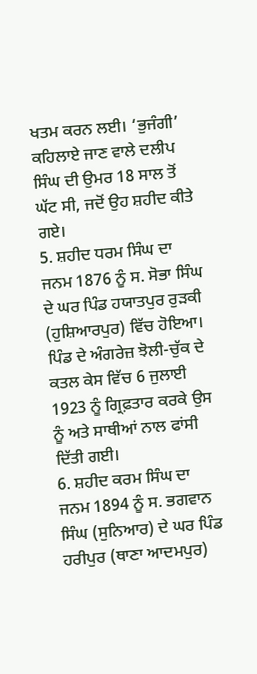ਖਤਮ ਕਰਨ ਲਈ। ‘ਭੁਜੰਗੀ’ ਕਹਿਲਾਏ ਜਾਣ ਵਾਲੇ ਦਲੀਪ ਸਿੰਘ ਦੀ ਉਮਰ 18 ਸਾਲ ਤੋਂ ਘੱਟ ਸੀ, ਜਦੋਂ ਉਹ ਸ਼ਹੀਦ ਕੀਤੇ ਗਏ।
5. ਸ਼ਹੀਦ ਧਰਮ ਸਿੰਘ ਦਾ ਜਨਮ 1876 ਨੂੰ ਸ. ਸੋਭਾ ਸਿੰਘ ਦੇ ਘਰ ਪਿੰਡ ਹਯਾਤਪੁਰ ਰੁੜਕੀ (ਹੁਸ਼ਿਆਰਪੁਰ) ਵਿੱਚ ਹੋਇਆ। ਪਿੰਡ ਦੇ ਅੰਗਰੇਜ਼ ਝੋਲੀ-ਚੁੱਕ ਦੇ ਕਤਲ ਕੇਸ ਵਿੱਚ 6 ਜੁਲਾਈ 1923 ਨੂੰ ਗ੍ਰਿਫ਼ਤਾਰ ਕਰਕੇ ਉਸ ਨੂੰ ਅਤੇ ਸਾਥੀਆਂ ਨਾਲ ਫਾਂਸੀ ਦਿੱਤੀ ਗਈ।
6. ਸ਼ਹੀਦ ਕਰਮ ਸਿੰਘ ਦਾ ਜਨਮ 1894 ਨੂੰ ਸ. ਭਗਵਾਨ ਸਿੰਘ (ਸੁਨਿਆਰ) ਦੇ ਘਰ ਪਿੰਡ ਹਰੀਪੁਰ (ਥਾਣਾ ਆਦਮਪੁਰ)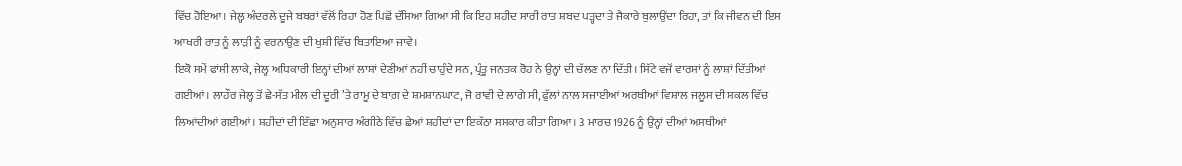ਵਿੱਚ ਹੋਇਆ। ਜੇਲ੍ਹ ਅੰਦਰਲੇ ਦੂਜੇ ਬਬਰਾਂ ਵੱਲੋਂ ਰਿਹਾ ਹੋਣ ਪਿਛੋਂ ਦੱਸਿਆ ਗਿਆ ਸੀ ਕਿ ਇਹ ਸ਼ਹੀਦ ਸਾਰੀ ਰਾਤ ਸ਼ਬਦ ਪੜ੍ਹਦਾ ਤੇ ਜੈਕਾਰੇ ਬੁਲਾਉਂਦਾ ਰਿਹਾ, ਤਾਂ ਕਿ ਜੀਵਨ ਦੀ ਇਸ ਆਖਰੀ ਰਾਤ ਨੂੰ ਲਾੜੀ ਨੂੰ ਵਰਨਾਉਣ ਦੀ ਖੁਸ਼ੀ ਵਿੱਚ ਬਿਤਾਇਆ ਜਾਵੇ।
ਇਕੋ ਸਮੇਂ ਫਾਂਸੀ ਲਾਕੇ, ਜੇਲ੍ਹ ਅਧਿਕਾਰੀ ਇਨ੍ਹਾਂ ਦੀਆਂ ਲਾਸ਼ਾਂ ਦੇਣੀਆਂ ਨਹੀਂ ਚਾਹੁੰਦੇ ਸਨ, ਪ੍ਰੰਤੂ ਜਨਤਕ ਰੋਹ ਨੇ ਉਨ੍ਹਾਂ ਦੀ ਚੱਲਣ ਨਾ ਦਿੱਤੀ। ਸਿੱਟੇ ਵਜੋਂ ਵਾਰਸਾਂ ਨੂੰ ਲਾਸ਼ਾਂ ਦਿੱਤੀਆਂ ਗਈਆਂ। ਲਾਹੌਰ ਜੇਲ੍ਹ ਤੋਂ ਛੇ-ਸੱਤ ਮੀਲ ਦੀ ਦੂਰੀ ’ਤੇ ਰਾਮੂ ਦੇ ਬਾਗ਼ ਦੇ ਸ਼ਮਸ਼ਾਨਘਾਟ, ਜੋ ਰਾਵੀ ਦੇ ਲਾਗੇ ਸੀ, ਫੁੱਲਾਂ ਨਾਲ ਸਜਾਈਆਂ ਅਰਥੀਆਂ ਵਿਸ਼ਾਲ ਜਲੂਸ ਦੀ ਸ਼ਕਲ ਵਿੱਚ ਲਿਆਂਦੀਆਂ ਗਈਆਂ। ਸ਼ਹੀਦਾਂ ਦੀ ਇੱਛਾ ਅਨੁਸਾਰ ਅੰਗੀਠੇ ਵਿੱਚ ਛੇਆਂ ਸ਼ਹੀਦਾਂ ਦਾ ਇਕੱਠਾ ਸਸਕਾਰ ਕੀਤਾ ਗਿਆ। 3 ਮਾਰਚ 1926 ਨੂੰ ਉਨ੍ਹਾਂ ਦੀਆਂ ਅਸਥੀਆਂ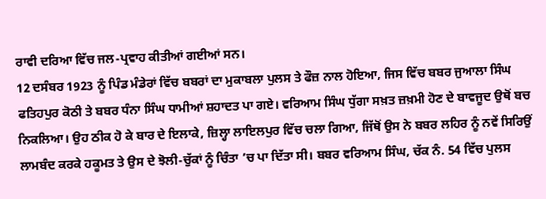ਰਾਵੀ ਦਰਿਆ ਵਿੱਚ ਜਲ-ਪ੍ਰਵਾਹ ਕੀਤੀਆਂ ਗਈਆਂ ਸਨ।
12 ਦਸੰਬਰ 1923 ਨੂੰ ਪਿੰਡ ਮੰਡੇਰਾਂ ਵਿੱਚ ਬਬਰਾਂ ਦਾ ਮੁਕਾਬਲਾ ਪੁਲਸ ਤੇ ਫੌਜ਼ ਨਾਲ ਹੋਇਆ, ਜਿਸ ਵਿੱਚ ਬਬਰ ਜੁਆਲਾ ਸਿੰਘ ਫਤਿਹਪੁਰ ਕੋਠੀ ਤੇ ਬਬਰ ਧੰਨਾ ਸਿੰਘ ਧਾਮੀਆਂ ਸ਼ਹਾਦਤ ਪਾ ਗਏ। ਵਰਿਆਮ ਸਿੰਘ ਧੁੱਗਾ ਸਖ਼ਤ ਜ਼ਖ਼ਮੀ ਹੋਣ ਦੇ ਬਾਵਜੂਦ ਉਥੋਂ ਬਚ ਨਿਕਲਿਆ। ਉਹ ਠੀਕ ਹੋ ਕੇ ਬਾਰ ਦੇ ਇਲਾਕੇ, ਜ਼ਿਲ੍ਹਾ ਲਾਇਲਪੁਰ ਵਿੱਚ ਚਲਾ ਗਿਆ, ਜਿੱਥੋਂ ਉਸ ਨੇ ਬਬਰ ਲਹਿਰ ਨੂੰ ਨਵੇਂ ਸਿਰਿਉਂ ਲਾਮਬੰਦ ਕਰਕੇ ਹਕੂਮਤ ਤੇ ਉਸ ਦੇ ਝੋਲੀ-ਚੁੱਕਾਂ ਨੂੰ ਚਿੰਤਾ ’ਚ ਪਾ ਦਿੱਤਾ ਸੀ। ਬਬਰ ਵਰਿਆਮ ਸਿੰਘ, ਚੱਕ ਨੰ. 54 ਵਿੱਚ ਪੁਲਸ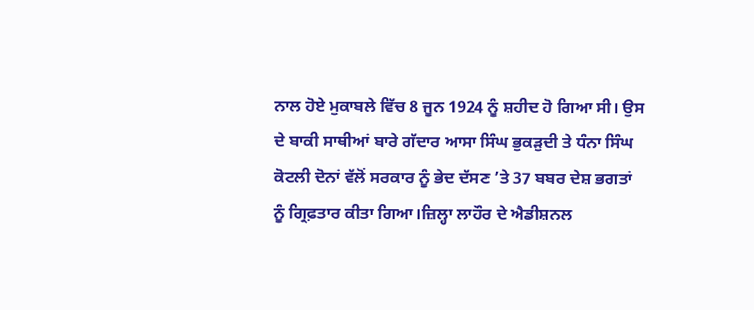ਨਾਲ ਹੋਏ ਮੁਕਾਬਲੇ ਵਿੱਚ 8 ਜੂਨ 1924 ਨੂੰ ਸ਼ਹੀਦ ਹੋ ਗਿਆ ਸੀ। ਉਸ ਦੇ ਬਾਕੀ ਸਾਥੀਆਂ ਬਾਰੇ ਗੱਦਾਰ ਆਸਾ ਸਿੰਘ ਭੁਕੜੁਦੀ ਤੇ ਧੰਨਾ ਸਿੰਘ ਕੋਟਲੀ ਦੋਨਾਂ ਵੱਲੋਂ ਸਰਕਾਰ ਨੂੰ ਭੇਦ ਦੱਸਣ ’ਤੇ 37 ਬਬਰ ਦੇਸ਼ ਭਗਤਾਂ ਨੂੰ ਗ੍ਰਿਫ਼ਤਾਰ ਕੀਤਾ ਗਿਆ।ਜ਼ਿਲ੍ਹਾ ਲਾਹੌਰ ਦੇ ਐਡੀਸ਼ਨਲ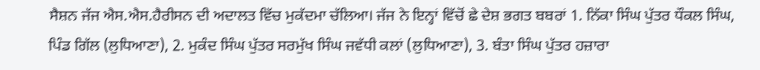ਸੈਸ਼ਨ ਜੱਜ ਐਸ.ਐਸ.ਹੈਰੀਸਨ ਦੀ ਅਦਾਲਤ ਵਿੱਚ ਮੁਕੱਦਮਾ ਚੱਲਿਆ। ਜੱਜ ਨੇ ਇਨ੍ਹਾਂ ਵਿੱਚੋਂ ਛੇ ਦੇਸ਼ ਭਗਤ ਬਬਰਾਂ 1. ਨਿੱਕਾ ਸਿੰਘ ਪੁੱਤਰ ਧੌਕਲ ਸਿੰਘ, ਪਿੰਡ ਗਿੱਲ (ਲੁਧਿਆਣਾ), 2. ਮੁਕੰਦ ਸਿੰਘ ਪੁੱਤਰ ਸਰਮੁੱਖ ਸਿੰਘ ਜਵੱਧੀ ਕਲਾਂ (ਲੁਧਿਆਣਾ), 3. ਬੰਤਾ ਸਿੰਘ ਪੁੱਤਰ ਹਜ਼ਾਰਾ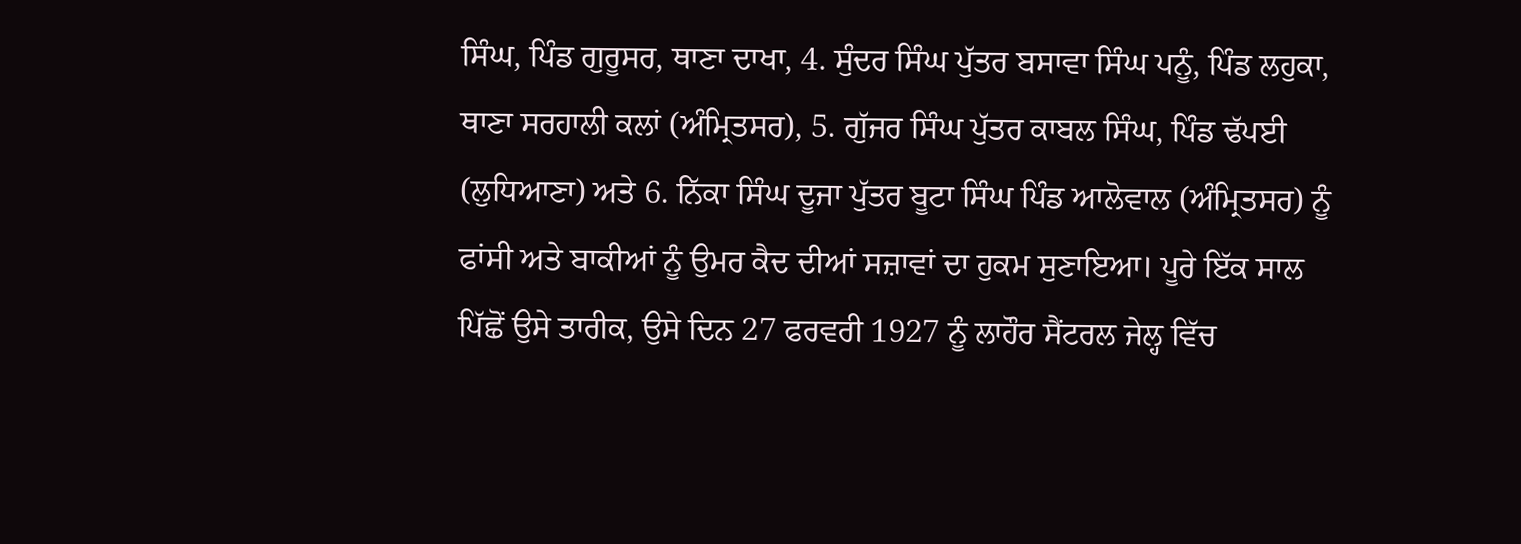ਸਿੰਘ, ਪਿੰਡ ਗੁਰੂਸਰ, ਥਾਣਾ ਦਾਖਾ, 4. ਸੁੰਦਰ ਸਿੰਘ ਪੁੱਤਰ ਬਸਾਵਾ ਸਿੰਘ ਪਨੂੰ, ਪਿੰਡ ਲਹੁਕਾ, ਥਾਣਾ ਸਰਹਾਲੀ ਕਲਾਂ (ਅੰਮ੍ਰਿਤਸਰ), 5. ਗੁੱਜਰ ਸਿੰਘ ਪੁੱਤਰ ਕਾਬਲ ਸਿੰਘ, ਪਿੰਡ ਢੱਪਈ (ਲੁਧਿਆਣਾ) ਅਤੇ 6. ਨਿੱਕਾ ਸਿੰਘ ਦੂਜਾ ਪੁੱਤਰ ਬੂਟਾ ਸਿੰਘ ਪਿੰਡ ਆਲੋਵਾਲ (ਅੰਮ੍ਰਿਤਸਰ) ਨੂੰ ਫਾਂਸੀ ਅਤੇ ਬਾਕੀਆਂ ਨੂੰ ਉਮਰ ਕੈਦ ਦੀਆਂ ਸਜ਼ਾਵਾਂ ਦਾ ਹੁਕਮ ਸੁਣਾਇਆ। ਪੂਰੇ ਇੱਕ ਸਾਲ ਪਿੱਛੋਂ ਉਸੇ ਤਾਰੀਕ, ਉਸੇ ਦਿਨ 27 ਫਰਵਰੀ 1927 ਨੂੰ ਲਾਹੌਰ ਸੈਂਟਰਲ ਜੇਲ੍ਹ ਵਿੱਚ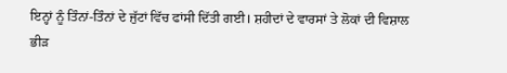ਇਨ੍ਹਾਂ ਨੂੰ ਤਿੰਨਾਂ-ਤਿੰਨਾਂ ਦੇ ਜੁੱਟਾਂ ਵਿੱਚ ਫਾਂਸੀ ਦਿੱਤੀ ਗਈ। ਸ਼ਹੀਦਾਂ ਦੇ ਵਾਰਸਾਂ ਤੇ ਲੋਕਾਂ ਦੀ ਵਿਸ਼ਾਲ ਭੀੜ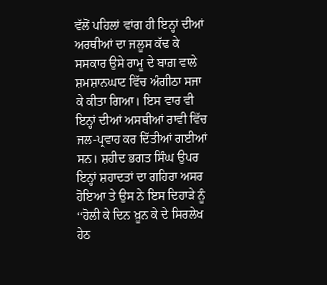ਵੱਲੋਂ ਪਹਿਲਾਂ ਵਾਂਗ ਹੀ ਇਨ੍ਹਾਂ ਦੀਆਂ ਅਰਥੀਆਂ ਦਾ ਜਲੂਸ ਕੱਢ ਕੇ ਸਸਕਾਰ ਉਸੇ ਰਾਮੂ ਦੇ ਬਾਗ਼ ਵਾਲੇ ਸ਼ਮਸ਼ਾਨਘਾਟ ਵਿੱਚ ਅੰਗੀਠਾ ਸਜਾ ਕੇ ਕੀਤਾ ਗਿਆ। ਇਸ ਵਾਰ ਵੀ ਇਨ੍ਹਾਂ ਦੀਆਂ ਅਸਥੀਆਂ ਰਾਵੀ ਵਿੱਚ ਜਲ-ਪ੍ਰਵਾਹ ਕਰ ਦਿੱਤੀਆਂ ਗਈਆਂ ਸਨ। ਸ਼ਹੀਦ ਭਗਤ ਸਿੰਘ ਉਪਰ ਇਨ੍ਹਾਂ ਸ਼ਹਾਦਤਾਂ ਦਾ ਗਹਿਰਾ ਅਸਰ ਹੋਇਆ ਤੇ ਉਸ ਨੇ ਇਸ ਦਿਹਾੜੇ ਨੂੰ ‘‘ਹੋਲੀ ਕੇ ਦਿਨ ਖ਼ੂਨ ਕੇ ਦੇ ਸਿਰਲੇਖ ਹੇਠ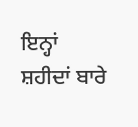ਇਨ੍ਹਾਂ ਸ਼ਹੀਦਾਂ ਬਾਰੇ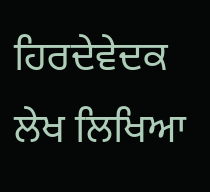ਹਿਰਦੇਵੇਦਕ ਲੇਖ ਲਿਖਿਆ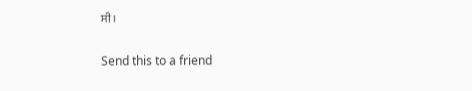ਸੀ।

Send this to a friend